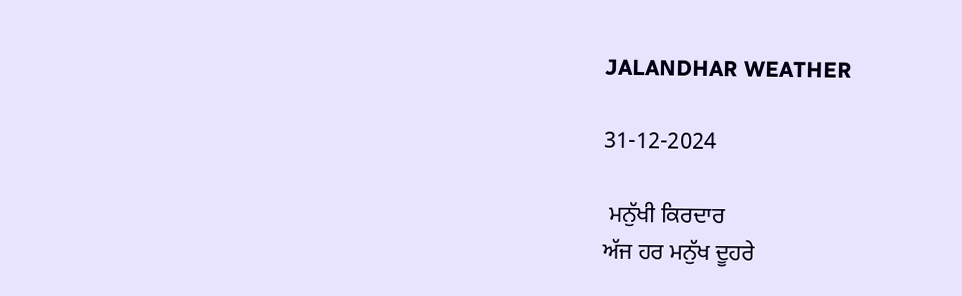JALANDHAR WEATHER

31-12-2024

 ਮਨੁੱਖੀ ਕਿਰਦਾਰ
ਅੱਜ ਹਰ ਮਨੁੱਖ ਦੂਹਰੇ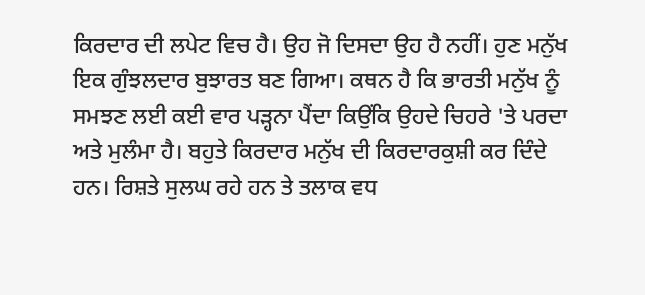ਕਿਰਦਾਰ ਦੀ ਲਪੇਟ ਵਿਚ ਹੈ। ਉਹ ਜੋ ਦਿਸਦਾ ਉਹ ਹੈ ਨਹੀਂ। ਹੁਣ ਮਨੁੱਖ ਇਕ ਗੁੰਝਲਦਾਰ ਬੁਝਾਰਤ ਬਣ ਗਿਆ। ਕਥਨ ਹੈ ਕਿ ਭਾਰਤੀ ਮਨੁੱਖ ਨੂੰ ਸਮਝਣ ਲਈ ਕਈ ਵਾਰ ਪੜ੍ਹਨਾ ਪੈਂਦਾ ਕਿਉਂਕਿ ਉਹਦੇ ਚਿਹਰੇ 'ਤੇ ਪਰਦਾ ਅਤੇ ਮੁਲੰਮਾ ਹੈ। ਬਹੁਤੇ ਕਿਰਦਾਰ ਮਨੁੱਖ ਦੀ ਕਿਰਦਾਰਕੁਸ਼ੀ ਕਰ ਦਿੰਦੇ ਹਨ। ਰਿਸ਼ਤੇ ਸੁਲਘ ਰਹੇ ਹਨ ਤੇ ਤਲਾਕ ਵਧ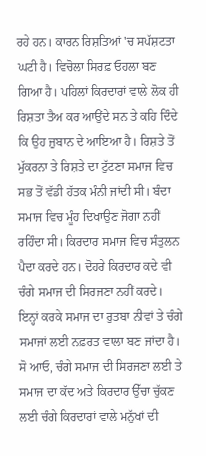ਰਹੇ ਹਨ। ਕਾਰਨ ਰਿਸ਼ਤਿਆਂ 'ਚ ਸਪੱਸ਼ਟਤਾ ਘਟੀ ਹੈ। ਵਿਚੋਲਾ ਸਿਰਫ਼ ਓਹਲਾ ਬਣ ਗਿਆ ਹੈ। ਪਹਿਲਾਂ ਕਿਰਦਾਰਾਂ ਵਾਲੇ ਲੋਕ ਹੀ ਰਿਸ਼ਤਾ ਤੈਅ ਕਰ ਆਉਂਦੇ ਸਨ ਤੇ ਕਹਿ ਦਿੰਦੇ ਕਿ ਉਹ ਜ਼ੁਬਾਨ ਦੇ ਆਇਆ ਹੈ। ਰਿਸ਼ਤੇ ਤੋਂ ਮੁੱਕਰਨਾ ਤੇ ਰਿਸ਼ਤੇ ਦਾ ਟੁੱਟਣਾ ਸਮਾਜ ਵਿਚ ਸਭ ਤੋਂ ਵੱਡੀ ਹੱਤਕ ਮੰਨੀ ਜਾਂਦੀ ਸੀ। ਬੰਦਾ ਸਮਾਜ ਵਿਚ ਮੂੰਹ ਦਿਖਾਉਣ ਜੋਗਾ ਨਹੀਂ ਰਹਿੰਦਾ ਸੀ। ਕਿਰਦਾਰ ਸਮਾਜ ਵਿਚ ਸੰਤੁਲਨ ਪੈਦਾ ਕਰਦੇ ਹਨ। ਦੋਹਰੇ ਕਿਰਦਾਰ ਕਦੇ ਵੀ ਚੰਗੇ ਸਮਾਜ ਦੀ ਸਿਰਜਣਾ ਨਹੀਂ ਕਰਦੇ। ਇਨ੍ਹਾਂ ਕਰਕੇ ਸਮਾਜ ਦਾ ਰੁਤਬਾ ਨੀਵਾਂ ਤੇ ਚੰਗੇ ਸਮਾਜਾਂ ਲਈ ਨਫ਼ਰਤ ਵਾਲਾ ਬਣ ਜਾਂਦਾ ਹੈ। ਸੋ ਆਓ, ਚੰਗੇ ਸਮਾਜ ਦੀ ਸਿਰਜਣਾ ਲਈ ਤੇ ਸਮਾਜ ਦਾ ਕੱਦ ਅਤੇ ਕਿਰਦਾਰ ਉੱਚਾ ਚੁੱਕਣ ਲਈ ਚੰਗੇ ਕਿਰਦਾਰਾਂ ਵਾਲੇ ਮਨੁੱਖਾਂ ਦੀ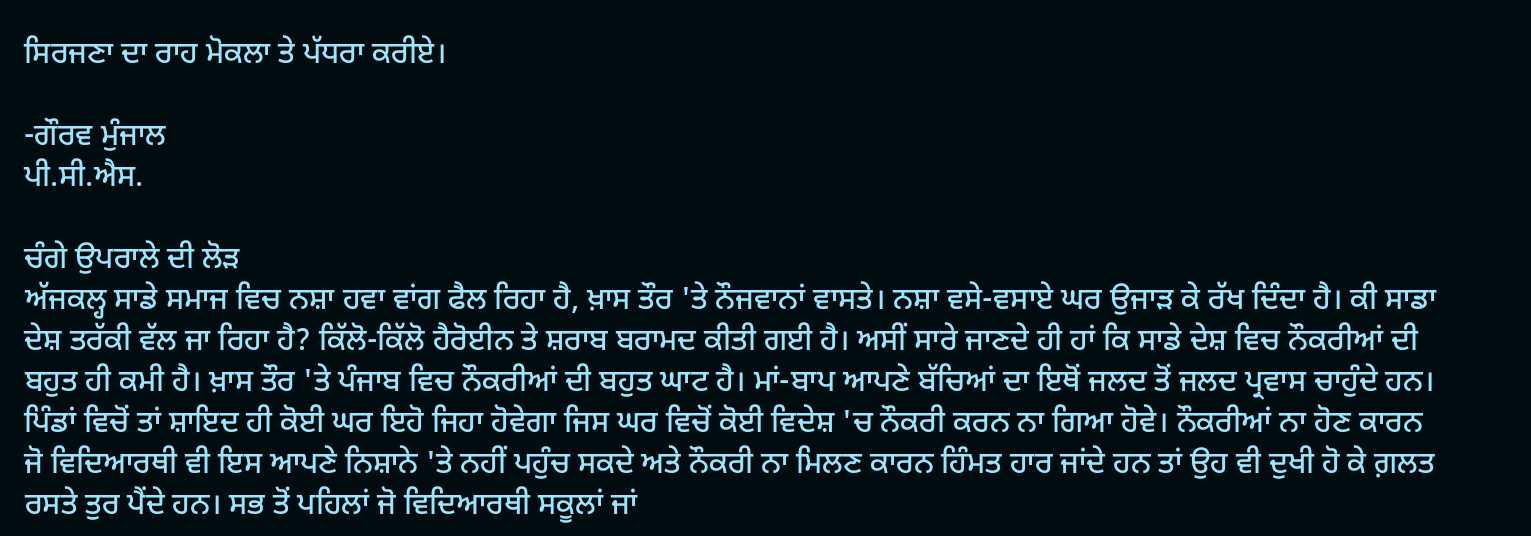ਸਿਰਜਣਾ ਦਾ ਰਾਹ ਮੋਕਲਾ ਤੇ ਪੱਧਰਾ ਕਰੀਏ।

-ਗੌਰਵ ਮੁੰਜਾਲ
ਪੀ.ਸੀ.ਐਸ.

ਚੰਗੇ ਉਪਰਾਲੇ ਦੀ ਲੋੜ
ਅੱਜਕਲ੍ਹ ਸਾਡੇ ਸਮਾਜ ਵਿਚ ਨਸ਼ਾ ਹਵਾ ਵਾਂਗ ਫੈਲ ਰਿਹਾ ਹੈ, ਖ਼ਾਸ ਤੌਰ 'ਤੇ ਨੌਜਵਾਨਾਂ ਵਾਸਤੇ। ਨਸ਼ਾ ਵਸੇ-ਵਸਾਏ ਘਰ ਉਜਾੜ ਕੇ ਰੱਖ ਦਿੰਦਾ ਹੈ। ਕੀ ਸਾਡਾ ਦੇਸ਼ ਤਰੱਕੀ ਵੱਲ ਜਾ ਰਿਹਾ ਹੈ? ਕਿੱਲੋ-ਕਿੱਲੋ ਹੈਰੋਈਨ ਤੇ ਸ਼ਰਾਬ ਬਰਾਮਦ ਕੀਤੀ ਗਈ ਹੈ। ਅਸੀਂ ਸਾਰੇ ਜਾਣਦੇ ਹੀ ਹਾਂ ਕਿ ਸਾਡੇ ਦੇਸ਼ ਵਿਚ ਨੌਕਰੀਆਂ ਦੀ ਬਹੁਤ ਹੀ ਕਮੀ ਹੈ। ਖ਼ਾਸ ਤੌਰ 'ਤੇ ਪੰਜਾਬ ਵਿਚ ਨੌਕਰੀਆਂ ਦੀ ਬਹੁਤ ਘਾਟ ਹੈ। ਮਾਂ-ਬਾਪ ਆਪਣੇ ਬੱਚਿਆਂ ਦਾ ਇਥੋਂ ਜਲਦ ਤੋਂ ਜਲਦ ਪ੍ਰਵਾਸ ਚਾਹੁੰਦੇ ਹਨ। ਪਿੰਡਾਂ ਵਿਚੋਂ ਤਾਂ ਸ਼ਾਇਦ ਹੀ ਕੋਈ ਘਰ ਇਹੋ ਜਿਹਾ ਹੋਵੇਗਾ ਜਿਸ ਘਰ ਵਿਚੋਂ ਕੋਈ ਵਿਦੇਸ਼ 'ਚ ਨੌਕਰੀ ਕਰਨ ਨਾ ਗਿਆ ਹੋਵੇ। ਨੌਕਰੀਆਂ ਨਾ ਹੋਣ ਕਾਰਨ ਜੋ ਵਿਦਿਆਰਥੀ ਵੀ ਇਸ ਆਪਣੇ ਨਿਸ਼ਾਨੇ 'ਤੇ ਨਹੀਂ ਪਹੁੰਚ ਸਕਦੇ ਅਤੇ ਨੌਕਰੀ ਨਾ ਮਿਲਣ ਕਾਰਨ ਹਿੰਮਤ ਹਾਰ ਜਾਂਦੇ ਹਨ ਤਾਂ ਉਹ ਵੀ ਦੁਖੀ ਹੋ ਕੇ ਗ਼ਲਤ ਰਸਤੇ ਤੁਰ ਪੈਂਦੇ ਹਨ। ਸਭ ਤੋਂ ਪਹਿਲਾਂ ਜੋ ਵਿਦਿਆਰਥੀ ਸਕੂਲਾਂ ਜਾਂ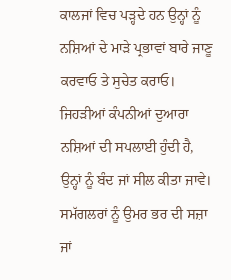ਕਾਲਜਾਂ ਵਿਚ ਪੜ੍ਹਦੇ ਹਨ ਉਨ੍ਹਾਂ ਨੂੰ ਨਸ਼ਿਆਂ ਦੇ ਮਾੜੇ ਪ੍ਰਭਾਵਾਂ ਬਾਰੇ ਜਾਣੂ ਕਰਵਾਓ ਤੇ ਸੁਚੇਤ ਕਰਾਓ। ਜਿਹੜੀਆਂ ਕੰਪਨੀਆਂ ਦੁਆਰਾ ਨਸ਼ਿਆਂ ਦੀ ਸਪਲਾਈ ਹੁੰਦੀ ਹੈ, ਉਨ੍ਹਾਂ ਨੂੰ ਬੰਦ ਜਾਂ ਸੀਲ ਕੀਤਾ ਜਾਵੇ। ਸਮੱਗਲਰਾਂ ਨੂੰ ਉਮਰ ਭਰ ਦੀ ਸਜ਼ਾ ਜਾਂ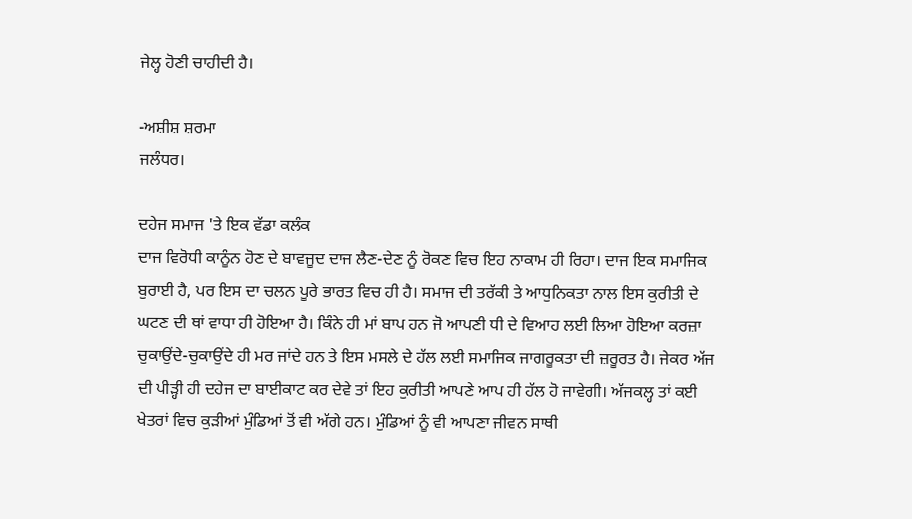ਜੇਲ੍ਹ ਹੋਣੀ ਚਾਹੀਦੀ ਹੈ।

-ਅਸ਼ੀਸ਼ ਸ਼ਰਮਾ
ਜਲੰਧਰ।

ਦਹੇਜ ਸਮਾਜ 'ਤੇ ਇਕ ਵੱਡਾ ਕਲੰਕ
ਦਾਜ ਵਿਰੋਧੀ ਕਾਨੂੰਨ ਹੋਣ ਦੇ ਬਾਵਜੂਦ ਦਾਜ ਲੈਣ-ਦੇਣ ਨੂੰ ਰੋਕਣ ਵਿਚ ਇਹ ਨਾਕਾਮ ਹੀ ਰਿਹਾ। ਦਾਜ ਇਕ ਸਮਾਜਿਕ ਬੁਰਾਈ ਹੈ, ਪਰ ਇਸ ਦਾ ਚਲਨ ਪੂਰੇ ਭਾਰਤ ਵਿਚ ਹੀ ਹੈ। ਸਮਾਜ ਦੀ ਤਰੱਕੀ ਤੇ ਆਧੁਨਿਕਤਾ ਨਾਲ ਇਸ ਕੁਰੀਤੀ ਦੇ ਘਟਣ ਦੀ ਥਾਂ ਵਾਧਾ ਹੀ ਹੋਇਆ ਹੈ। ਕਿੰਨੇ ਹੀ ਮਾਂ ਬਾਪ ਹਨ ਜੋ ਆਪਣੀ ਧੀ ਦੇ ਵਿਆਹ ਲਈ ਲਿਆ ਹੋਇਆ ਕਰਜ਼ਾ ਚੁਕਾਉਂਦੇ-ਚੁਕਾਉਂਦੇ ਹੀ ਮਰ ਜਾਂਦੇ ਹਨ ਤੇ ਇਸ ਮਸਲੇ ਦੇ ਹੱਲ ਲਈ ਸਮਾਜਿਕ ਜਾਗਰੂਕਤਾ ਦੀ ਜ਼ਰੂਰਤ ਹੈ। ਜੇਕਰ ਅੱਜ ਦੀ ਪੀੜ੍ਹੀ ਹੀ ਦਹੇਜ ਦਾ ਬਾਈਕਾਟ ਕਰ ਦੇਵੇ ਤਾਂ ਇਹ ਕੁਰੀਤੀ ਆਪਣੇ ਆਪ ਹੀ ਹੱਲ ਹੋ ਜਾਵੇਗੀ। ਅੱਜਕਲ੍ਹ ਤਾਂ ਕਈ ਖੇਤਰਾਂ ਵਿਚ ਕੁੜੀਆਂ ਮੁੰਡਿਆਂ ਤੋਂ ਵੀ ਅੱਗੇ ਹਨ। ਮੁੰਡਿਆਂ ਨੂੰ ਵੀ ਆਪਣਾ ਜੀਵਨ ਸਾਥੀ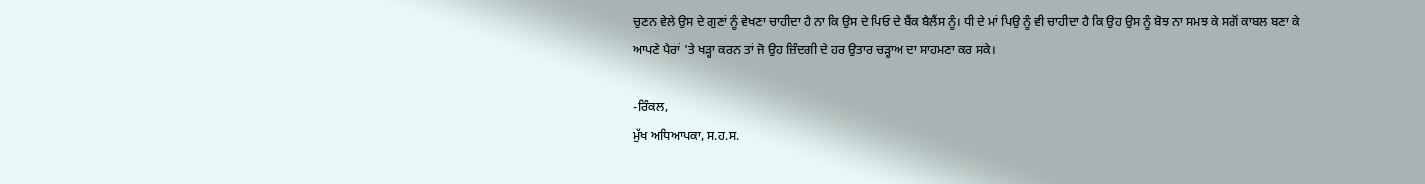ਚੁਣਨ ਵੇਲੇ ਉਸ ਦੇ ਗੁਣਾਂ ਨੂੰ ਵੇਖਣਾ ਚਾਹੀਦਾ ਹੈ ਨਾ ਕਿ ਉਸ ਦੇ ਪਿਓ ਦੇ ਬੈਂਕ ਬੈਲੈਂਸ ਨੂੰ। ਧੀ ਦੇ ਮਾਂ ਪਿਉ ਨੂੰ ਵੀ ਚਾਹੀਦਾ ਹੈ ਕਿ ਉਹ ਉਸ ਨੂੰ ਬੋਝ ਨਾ ਸਮਝ ਕੇ ਸਗੋਂ ਕਾਬਲ ਬਣਾ ਕੇ ਆਪਣੇ ਪੈਰਾਂ 'ਤੇ ਖੜ੍ਹਾ ਕਰਨ ਤਾਂ ਜੋ ਉਹ ਜ਼ਿੰਦਗੀ ਦੇ ਹਰ ਉਤਾਰ ਚੜ੍ਹਾਅ ਦਾ ਸਾਹਮਣਾ ਕਰ ਸਕੇ।

-ਰਿੰਕਲ,
ਮੁੱਖ ਅਧਿਆਪਕਾ, ਸ.ਹ.ਸ.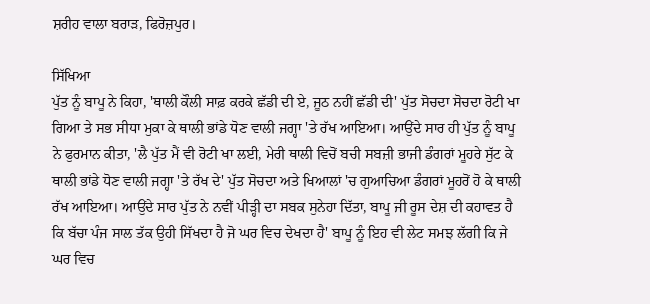ਸ਼ਰੀਹ ਵਾਲਾ ਬਰਾੜ, ਫਿਰੋਜ਼ਪੁਰ।

ਸਿੱਖਿਆ
ਪੁੱਤ ਨੂੰ ਬਾਪੂ ਨੇ ਕਿਹਾ, 'ਥਾਲੀ ਕੌਲੀ ਸਾਫ਼ ਕਰਕੇ ਛੱਡੀ ਦੀ ਏ, ਜੂਠ ਨਹੀਂ ਛੱਡੀ ਦੀ' ਪੁੱਤ ਸੋਚਦਾ ਸੋਚਦਾ ਰੋਟੀ ਖਾ ਗਿਆ ਤੇ ਸਭ ਸੀਧਾ ਮੁਕਾ ਕੇ ਥਾਲੀ ਭਾਂਡੇ ਧੋਣ ਵਾਲੀ ਜਗ੍ਹਾ 'ਤੇ ਰੱਖ ਆਇਆ। ਆਉਂਦੇ ਸਾਰ ਹੀ ਪੁੱਤ ਨੂੰ ਬਾਪੂ ਨੇ ਫੁਰਮਾਨ ਕੀਤਾ, 'ਲੈ ਪੁੱਤ ਮੈਂ ਵੀ ਰੋਟੀ ਖਾ ਲਈ, ਮੇਰੀ ਥਾਲੀ ਵਿਚੋਂ ਬਚੀ ਸਬਜ਼ੀ ਭਾਜੀ ਡੰਗਰਾਂ ਮੂਹਰੇ ਸੁੱਟ ਕੇ ਥਾਲੀ ਭਾਂਡੇ ਧੋਣ ਵਾਲੀ ਜਗ੍ਹਾ 'ਤੇ ਰੱਖ ਦੇ' ਪੁੱਤ ਸੋਚਦਾ ਅਤੇ ਖਿਆਲਾਂ 'ਚ ਗੁਆਚਿਆ ਡੰਗਰਾਂ ਮੂਹਰੋਂ ਹੋ ਕੇ ਥਾਲੀ ਰੱਖ ਆਇਆ। ਆਉਂਦੇ ਸਾਰ ਪੁੱਤ ਨੇ ਨਵੀਂ ਪੀੜ੍ਹੀ ਦਾ ਸਬਕ ਸੁਨੇਹਾ ਦਿੱਤਾ, ਬਾਪੂ ਜੀ ਰੂਸ ਦੇਸ਼ ਦੀ ਕਹਾਵਤ ਹੈ ਕਿ ਬੱਚਾ ਪੰਜ ਸਾਲ ਤੱਕ ਉਹੀ ਸਿੱਖਦਾ ਹੈ ਜੋ ਘਰ ਵਿਚ ਦੇਖਦਾ ਹੈ' ਬਾਪੂ ਨੂੰ ਇਹ ਵੀ ਲੇਟ ਸਮਝ ਲੱਗੀ ਕਿ ਜੇ ਘਰ ਵਿਚ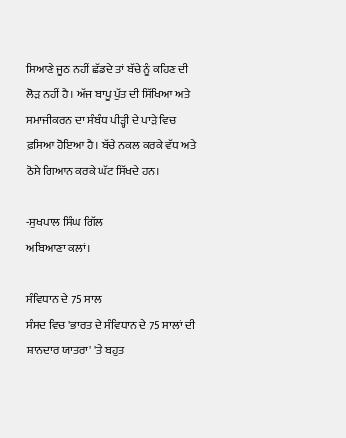ਸਿਆਣੇ ਜੂਠ ਨਹੀਂ ਛੱਡਦੇ ਤਾਂ ਬੱਚੇ ਨੂੰ ਕਹਿਣ ਦੀ ਲੋੜ ਨਹੀਂ ਹੈ। ਅੱਜ ਬਾਪੂ ਪੁੱਤ ਦੀ ਸਿੱਖਿਆ ਅਤੇ ਸਮਾਜੀਕਰਨ ਦਾ ਸੰਬੰਧ ਪੀੜ੍ਹੀ ਦੇ ਪਾੜੇ ਵਿਚ ਫ਼ਸਿਆ ਹੋਇਆ ਹੈ। ਬੱਚੇ ਨਕਲ ਕਰਕੇ ਵੱਧ ਅਤੇ ਠੋਸੇ ਗਿਆਨ ਕਰਕੇ ਘੱਟ ਸਿੱਖਦੇ ਹਨ।

-ਸੁਖਪਾਲ ਸਿੰਘ ਗਿੱਲ
ਅਬਿਆਣਾ ਕਲਾਂ।

ਸੰਵਿਧਾਨ ਦੇ 75 ਸਾਲ
ਸੰਸਦ ਵਿਚ 'ਭਾਰਤ ਦੇ ਸੰਵਿਧਾਨ ਦੇ 75 ਸਾਲਾਂ ਦੀ ਸ਼ਾਨਦਾਰ ਯਾਤਰਾ' 'ਤੇ ਬਹੁਤ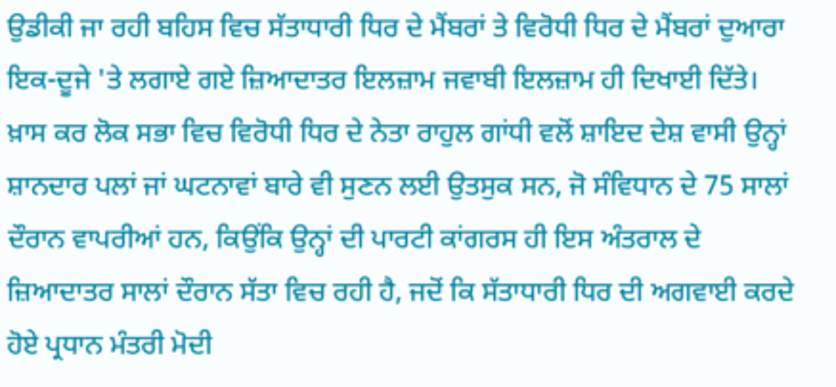ਉਡੀਕੀ ਜਾ ਰਹੀ ਬਹਿਸ ਵਿਚ ਸੱਤਾਧਾਰੀ ਧਿਰ ਦੇ ਮੈਂਬਰਾਂ ਤੇ ਵਿਰੋਧੀ ਧਿਰ ਦੇ ਮੈਂਬਰਾਂ ਦੁਆਰਾ ਇਕ-ਦੂਜੇ 'ਤੇ ਲਗਾਏ ਗਏ ਜ਼ਿਆਦਾਤਰ ਇਲਜ਼ਾਮ ਜਵਾਬੀ ਇਲਜ਼ਾਮ ਹੀ ਦਿਖਾਈ ਦਿੱਤੇ। ਖ਼ਾਸ ਕਰ ਲੋਕ ਸਭਾ ਵਿਚ ਵਿਰੋਧੀ ਧਿਰ ਦੇ ਨੇਤਾ ਰਾਹੁਲ ਗਾਂਧੀ ਵਲੋਂ ਸ਼ਾਇਦ ਦੇਸ਼ ਵਾਸੀ ਉਨ੍ਹਾਂ ਸ਼ਾਨਦਾਰ ਪਲਾਂ ਜਾਂ ਘਟਨਾਵਾਂ ਬਾਰੇ ਵੀ ਸੁਣਨ ਲਈ ਉਤਸੁਕ ਸਨ, ਜੋ ਸੰਵਿਧਾਨ ਦੇ 75 ਸਾਲਾਂ ਦੌਰਾਨ ਵਾਪਰੀਆਂ ਹਨ, ਕਿਉਂਕਿ ਉਨ੍ਹਾਂ ਦੀ ਪਾਰਟੀ ਕਾਂਗਰਸ ਹੀ ਇਸ ਅੰਤਰਾਲ ਦੇ ਜ਼ਿਆਦਾਤਰ ਸਾਲਾਂ ਦੌਰਾਨ ਸੱਤਾ ਵਿਚ ਰਹੀ ਹੈ, ਜਦੋਂ ਕਿ ਸੱਤਾਧਾਰੀ ਧਿਰ ਦੀ ਅਗਵਾਈ ਕਰਦੇ ਹੋਏ ਪ੍ਰਧਾਨ ਮੰਤਰੀ ਮੋਦੀ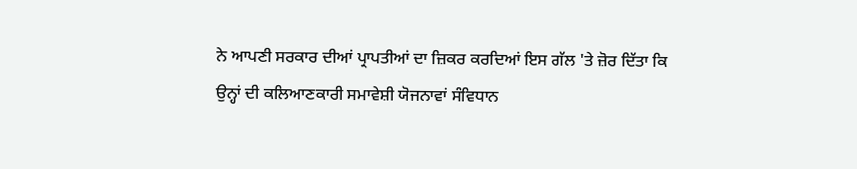ਨੇ ਆਪਣੀ ਸਰਕਾਰ ਦੀਆਂ ਪ੍ਰਾਪਤੀਆਂ ਦਾ ਜ਼ਿਕਰ ਕਰਦਿਆਂ ਇਸ ਗੱਲ 'ਤੇ ਜ਼ੋਰ ਦਿੱਤਾ ਕਿ ਉਨ੍ਹਾਂ ਦੀ ਕਲਿਆਣਕਾਰੀ ਸਮਾਵੇਸ਼ੀ ਯੋਜਨਾਵਾਂ ਸੰਵਿਧਾਨ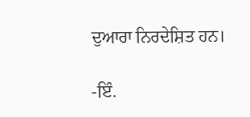ਦੁਆਰਾ ਨਿਰਦੇਸ਼ਿਤ ਹਨ।

-ਇੰ.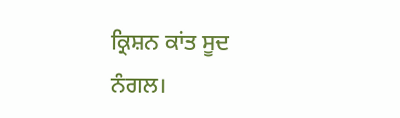ਕ੍ਰਿਸ਼ਨ ਕਾਂਤ ਸੂਦ
ਨੰਗਲ।